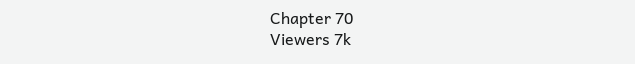Chapter 70
Viewers 7k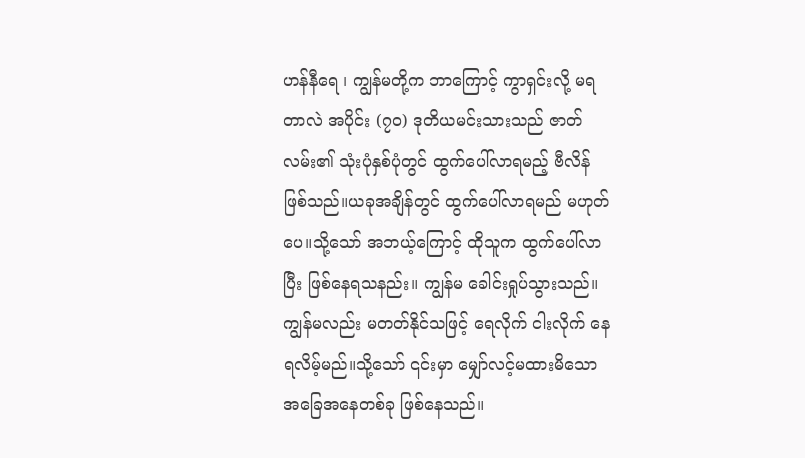ဟန်နီရေ ၊ ကျွန်မတို့က ဘာကြောင့် ကွာရှင်းလို့ မရတာလဲ အပိုင်း (၇၀) ဒုတိယမင်းသားသည် ဇာတ်လမ်း၏ သုံးပုံနှစ်ပုံတွင် ထွက်ပေါ်လာရမည့် ဗီလိန်ဖြစ်သည်။ယခုအချိန်တွင် ထွက်ပေါ်လာရမည် မဟုတ်ပေ။သို့သော် အဘယ့်ကြောင့် ထိုသူက ထွက်ပေါ်လာပြီး ဖြစ်နေရသနည်း။ ကျွန်မ ခေါင်းရှုပ်သွားသည်။ ကျွန်မလည်း မတတ်နိုင်သဖြင့် ရေလိုက် ငါးလိုက် နေရလိမ့်မည်။သို့သော် ၎င်းမှာ မျှော်လင့်မထားမိသော အခြေအနေတစ်ခု ဖြစ်နေသည်။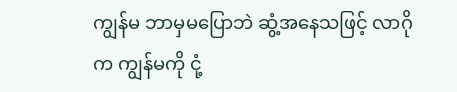ကျွန်မ ဘာမှမပြောဘဲ ဆွံ့အနေသဖြင့် လာဂိုက ကျွန်မကို ငုံ့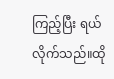ကြည့်ပြီး ရယ်လိုက်သည်။ထို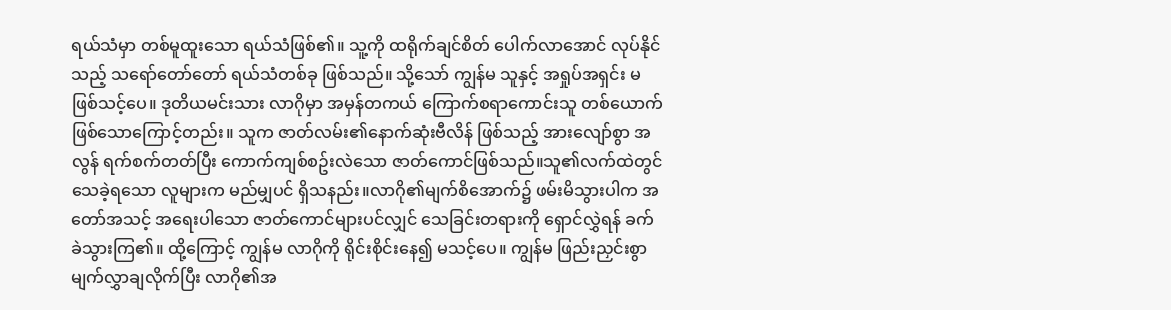ရယ်သံမှာ တစ်မူထူးသော ရယ်သံဖြစ်၏။ သူ့ကို ထရိုက်ချင်စိတ် ပေါက်လာအောင် လုပ်နိုင်သည့် သရော်တော်တော် ရယ်သံတစ်ခု ဖြစ်သည်။ သို့သော် ကျွန်မ သူနှင့် အရှုပ်အရှင်း မဖြစ်သင့်ပေ။ ဒုတိယမင်းသား လာဂိုမှာ အမှန်တကယ် ကြောက်စရာကောင်းသူ တစ်ယောက် ဖြစ်သောကြောင့်တည်း။ သူက ဇာတ်လမ်း၏နောက်ဆုံးဗီလိန် ဖြစ်သည့် အားလျော်စွာ အလွန် ရက်စက်တတ်ပြီး ကောက်ကျစ်စဥ်းလဲသော ဇာတ်ကောင်ဖြစ်သည်။သူ၏လက်ထဲတွင် သေခဲ့ရသော လူများက မည်မျှပင် ရှိသနည်း။လာဂို၏မျက်စိအောက်၌ ဖမ်းမိသွားပါက အတော်အသင့် အရေးပါသော ဇာတ်ကောင်များပင်လျှင် သေခြင်းတရားကို ရှောင်လွှဲရန် ခက်ခဲသွားကြ၏။ ထို့ကြောင့် ကျွန်မ လာဂိုကို ရိုင်းစိုင်းနေ၍ မသင့်ပေ။ ကျွန်မ ဖြည်းညှင်းစွာ မျက်လွှာချလိုက်ပြီး လာဂို၏အ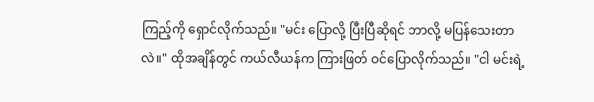ကြည့်ကို ရှောင်လိုက်သည်။ "မင်း ပြောလို့ ပြီးပြီဆိုရင် ဘာလို့ မပြန်သေးတာလဲ။" ထိုအချိန်တွင် ကယ်လီယန်က ကြားဖြတ် ဝင်ပြောလိုက်သည်။ "ငါ မင်းရဲ့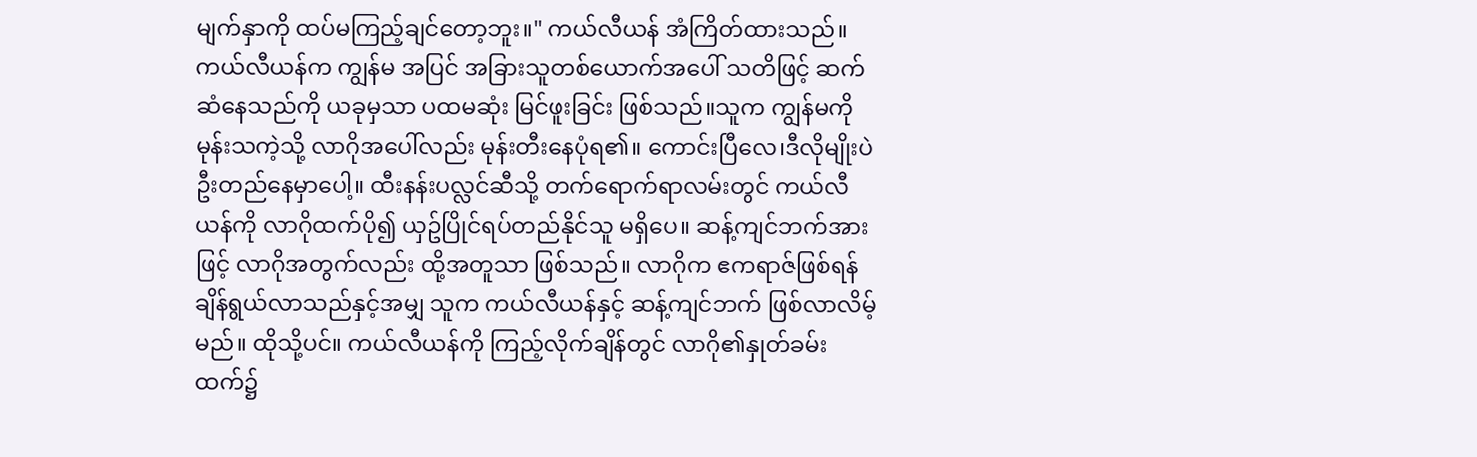မျက်နှာကို ထပ်မကြည့်ချင်တော့ဘူး။" ကယ်လီယန် အံကြိတ်ထားသည်။ကယ်လီယန်က ကျွန်မ အပြင် အခြားသူတစ်ယောက်အပေါ် သတိဖြင့် ဆက်ဆံနေသည်ကို ယခုမှသာ ပထမဆုံး မြင်ဖူးခြင်း ဖြစ်သည်။သူက ကျွန်မကို မုန်းသကဲ့သို့ လာဂိုအပေါ်လည်း မုန်းတီးနေပုံရ၏။ ကောင်းပြီလေ၊ဒီလိုမျိုးပဲ ဦးတည်နေမှာပေါ့။ ထီးနန်းပလ္လင်ဆီသို့ တက်ရောက်ရာလမ်းတွင် ကယ်လီယန်ကို လာဂိုထက်ပို၍ ယှဥ်ပြိုင်ရပ်တည်နိုင်သူ မရှိပေ။ ဆန့်ကျင်ဘက်အားဖြင့် လာဂိုအတွက်လည်း ထို့အတူသာ ဖြစ်သည်။ လာဂိုက ဧကရာဇ်ဖြစ်ရန် ချိန်ရွယ်လာသည်နှင့်အမျှ သူက ကယ်လီယန်နှင့် ဆန့်ကျင်ဘက် ဖြစ်လာလိမ့်မည်။ ထိုသို့ပင်။ ကယ်လီယန်ကို ကြည့်လိုက်ချိန်တွင် လာဂို၏နှုတ်ခမ်းထက်၌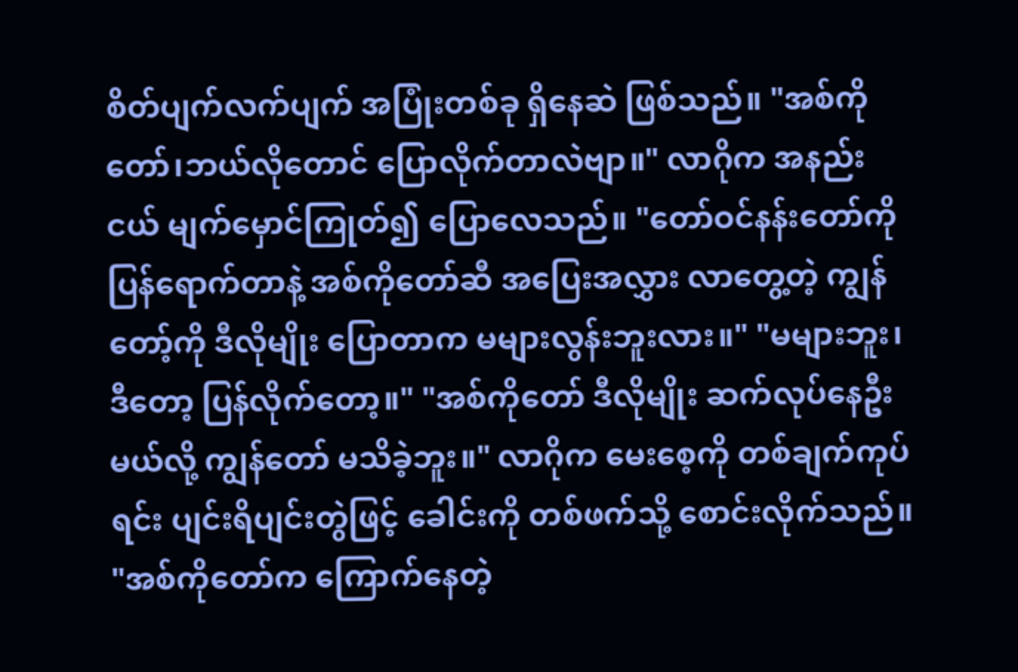စိတ်ပျက်လက်ပျက် အပြုံးတစ်ခု ရှိနေဆဲ ဖြစ်သည်။ "အစ်ကိုတော်၊ဘယ်လိုတောင် ပြောလိုက်တာလဲဗျာ။" လာဂိုက အနည်းငယ် မျက်မှောင်ကြုတ်၍ ပြောလေသည်။ "တော်ဝင်နန်းတော်ကို ပြန်ရောက်တာနဲ့ အစ်ကိုတော်ဆီ အပြေးအလွှား လာတွေ့တဲ့ ကျွန်တော့်ကို ဒီလိုမျိုး ပြောတာက မများလွန်းဘူးလား။" "မများဘူး၊ဒီတော့ ပြန်လိုက်တော့။" "အစ်ကိုတော် ဒီလိုမျိုး ဆက်လုပ်နေဦးမယ်လို့ ကျွန်တော် မသိခဲ့ဘူး။" လာဂိုက မေးစေ့ကို တစ်ချက်ကုပ်ရင်း ပျင်းရိပျင်းတွဲဖြင့် ခေါင်းကို တစ်ဖက်သို့ စောင်းလိုက်သည်။ "အစ်ကိုတော်က ကြောက်နေတဲ့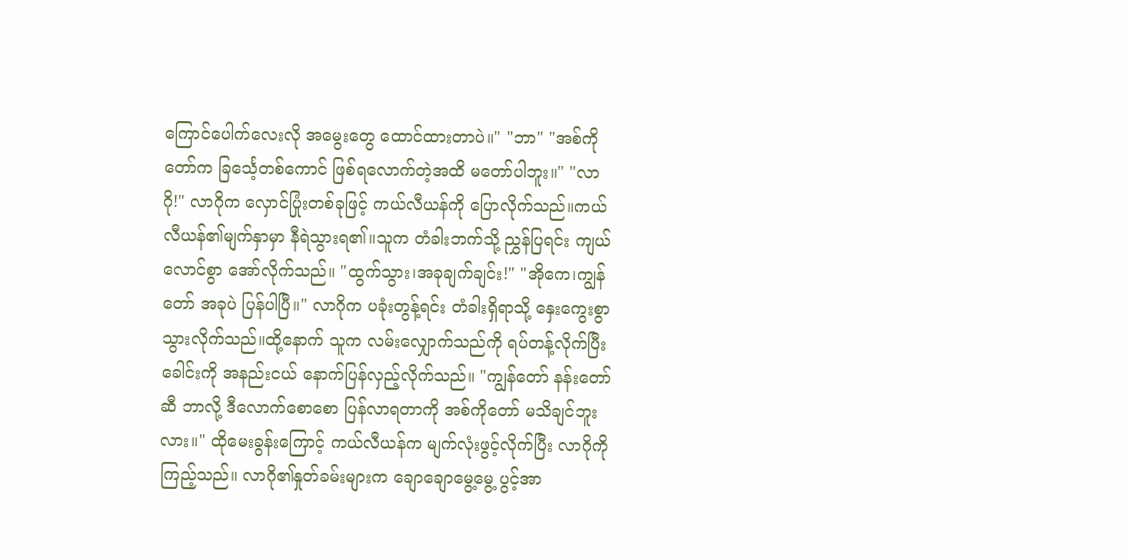ကြောင်ပေါက်လေးလို အမွေးတွေ ထောင်ထားတာပဲ။" "ဘာ" "အစ်ကိုတော်က ခြင်္သေ့တစ်ကောင် ဖြစ်ရလောက်တဲ့အထိ မတော်ပါဘူး။" "လာဂို!" လာဂိုက လှောင်ပြုံးတစ်ခုဖြင့် ကယ်လီယန်ကို ပြောလိုက်သည်။ကယ်လီယန်၏မျက်နှာမှာ နီရဲသွားရ၏။သူက တံခါးဘက်သို့ ညွှန်ပြရင်း ကျယ်လောင်စွာ အော်လိုက်သည်။ "ထွက်သွား၊အခုချက်ချင်း!" "အိုကေ၊ကျွန်တော် အခုပဲ ပြန်ပါပြီ။" လာဂိုက ပခုံးတွန့်ရင်း တံခါးရှိရာသို့ နှေးကွေးစွာ သွားလိုက်သည်။ထို့နောက် သူက လမ်းလျှောက်သည်ကို ရပ်တန့်လိုက်ပြီး ခေါင်းကို အနည်းငယ် နောက်ပြန်လှည့်လိုက်သည်။ "ကျွန်တော် နန်းတော်ဆီ ဘာလို့ ဒီလောက်စောစော ပြန်လာရတာကို အစ်ကိုတော် မသိချင်ဘူးလား။" ထိုမေးခွန်းကြောင့် ကယ်လီယန်က မျက်လုံးဖွင့်လိုက်ပြီး လာဂိုကို ကြည့်သည်။ လာဂို၏နှုတ်ခမ်းများက ချောချောမွေ့မွေ့ ပွင့်အာ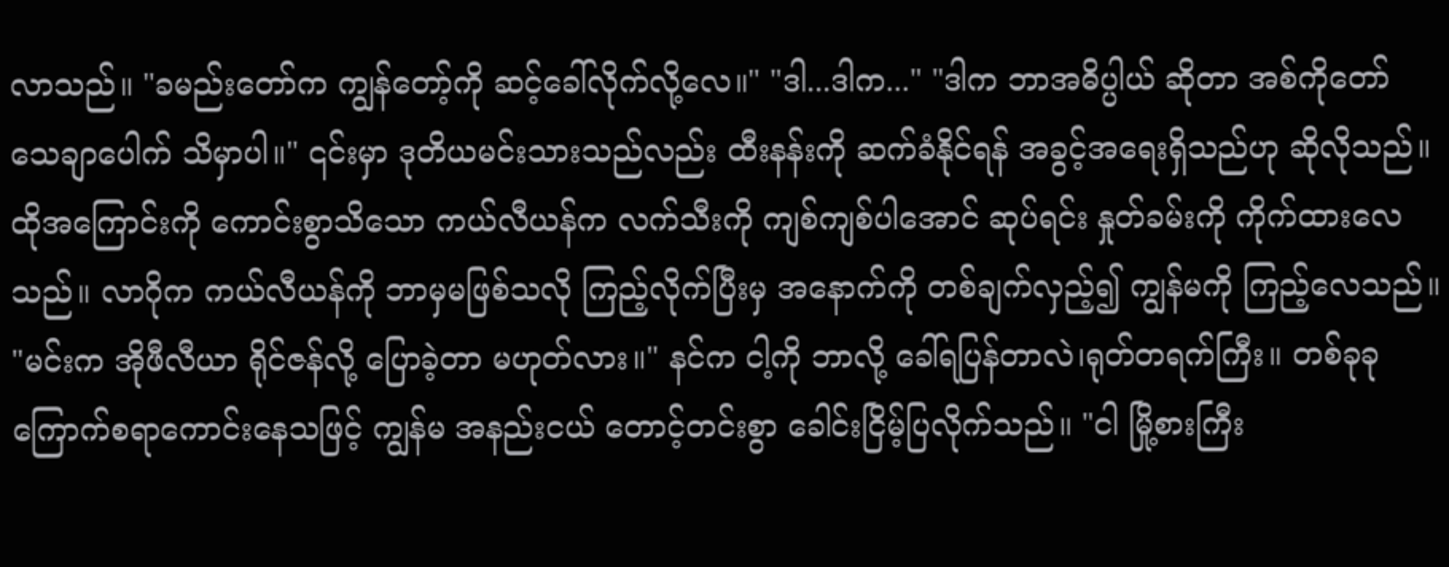လာသည်။ "ခမည်းတော်က ကျွန်တော့်ကို ဆင့်ခေါ်လိုက်လို့လေ။" "ဒါ...ဒါက..." "ဒါက ဘာအဓိပ္ပါယ် ဆိုတာ အစ်ကိုတော် သေချာပေါက် သိမှာပါ။" ၎င်းမှာ ဒုတိယမင်းသားသည်လည်း ထီးနန်းကို ဆက်ခံနိုင်ရန် အခွင့်အရေးရှိသည်ဟု ဆိုလိုသည်။ထိုအကြောင်းကို ကောင်းစွာသိသော ကယ်လီယန်က လက်သီးကို ကျစ်ကျစ်ပါအောင် ဆုပ်ရင်း နှုတ်ခမ်းကို ကိုက်ထားလေသည်။ လာဂိုက ကယ်လီယန်ကို ဘာမှမဖြစ်သလို ကြည့်လိုက်ပြီးမှ အနောက်ကို တစ်ချက်လှည့်၍ ကျွန်မကို ကြည့်လေသည်။ "မင်းက အိုဖီလီယာ ရိုင်ဇန်လို့ ပြောခဲ့တာ မဟုတ်လား။" နင်က ငါ့ကို ဘာလို့ ခေါ်ရပြန်တာလဲ၊ရုတ်တရက်ကြီး။ တစ်ခုခု ကြောက်စရာကောင်းနေသဖြင့် ကျွန်မ အနည်းငယ် တောင့်တင်းစွာ ခေါင်းငြိမ့်ပြလိုက်သည်။ "ငါ မြို့စားကြီး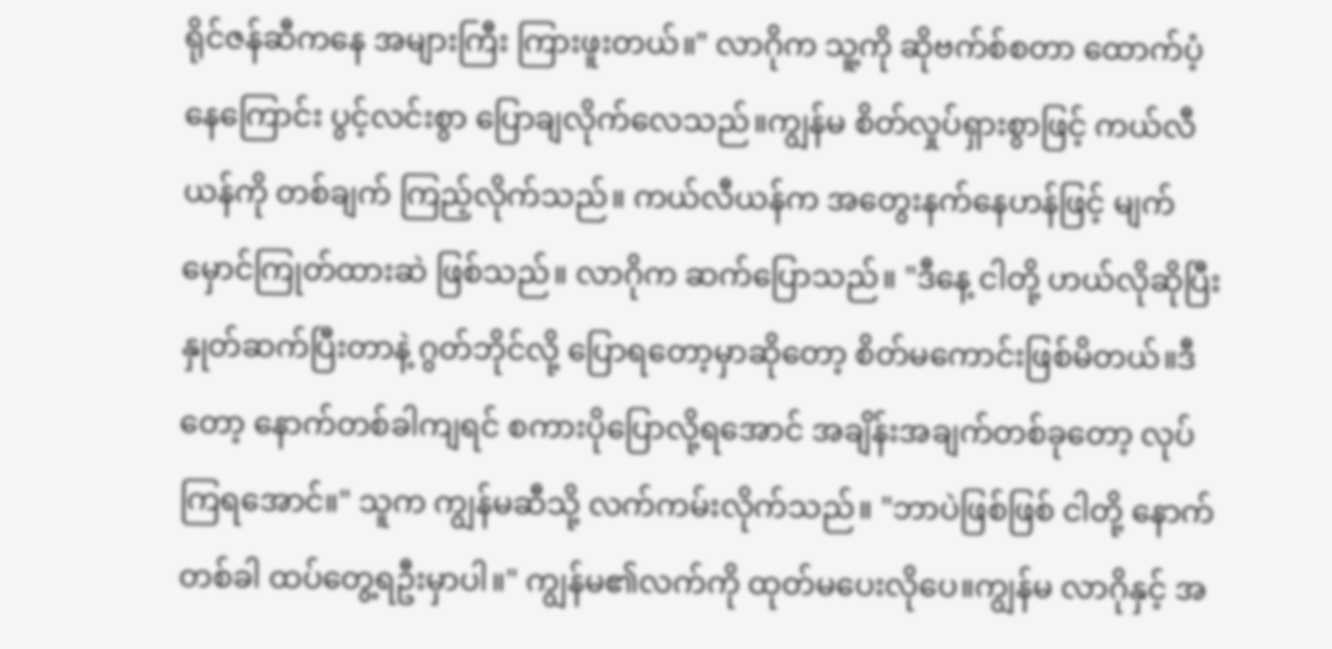ရိုင်ဇန်ဆီကနေ အများကြီး ကြားဖူးတယ်။" လာဂိုက သူ့ကို ဆိုဗက်စ်စတာ ထောက်ပံ့နေကြောင်း ပွင့်လင်းစွာ ပြောချလိုက်လေသည်။ကျွန်မ စိတ်လှုပ်ရှားစွာဖြင့် ကယ်လီယန်ကို တစ်ချက် ကြည့်လိုက်သည်။ ကယ်လီယန်က အတွေးနက်နေဟန်ဖြင့် မျက်မှောင်ကြုတ်ထားဆဲ ဖြစ်သည်။ လာဂိုက ဆက်ပြောသည်။ "ဒီနေ့ ငါတို့ ဟယ်လိုဆိုပြီး နှုတ်ဆက်ပြီးတာနဲ့ ဂွတ်ဘိုင်လို့ ပြောရတော့မှာဆိုတော့ စိတ်မကောင်းဖြစ်မိတယ်။ဒီတော့ နောက်တစ်ခါကျရင် စကားပိုပြောလို့ရအောင် အချိန်းအချက်တစ်ခုတော့ လုပ်ကြရအောင်။" သူက ကျွန်မဆီသို့ လက်ကမ်းလိုက်သည်။ "ဘာပဲဖြစ်ဖြစ် ငါတို့ နောက်တစ်ခါ ထပ်တွေ့ရဦးမှာပါ။" ကျွန်မ၏လက်ကို ထုတ်မပေးလိုပေ။ကျွန်မ လာဂိုနှင့် အ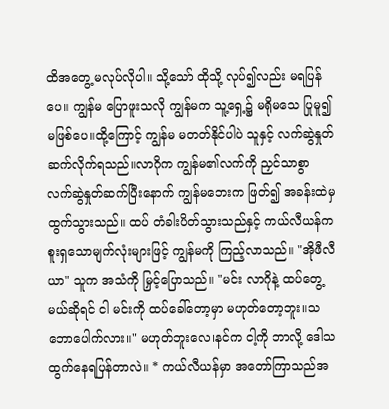ထိအတွေ့ မလုပ်လိုပါ။ သို့သော် ထိုသို့ လုပ်၍လည်း မရပြန်ပေ။ ကျွန်မ ပြောဖူးသလို ကျွန်မက သူ့ရှေ့၌ မရိုမသေ ပြုမူ၍ မဖြစ်ပေ။ထို့ကြောင့် ကျွန်မ မတတ်နိုင်ပါပဲ သူနှင့် လက်ဆွဲနှုတ်ဆက်လိုက်ရသည်။လာဂိုက ကျွန်မ၏လက်ကို ညှင်သာစွာ လက်ဆွဲနှုတ်ဆက်ပြီးနောက် ကျွန်မဘေးက ဖြတ်၍ အခန်းထဲမှ ထွက်သွားသည်။ ထပ် တံခါးပိတ်သွားသည်နှင့် ကယ်လီယန်က စူးရှသောမျက်လုံးများဖြင့် ကျွန်မကို ကြည့်လာသည်။ "အိုဖီလီယာ" သူက အသံကို မြှင့်ပြောသည်။ "မင်း လာဂိုနဲ့ ထပ်တွေ့မယ်ဆိုရင် ငါ မင်းကို ထပ်ခေါ်တော့မှာ မဟုတ်တော့ဘူး။သဘောပေါက်လား။" မဟုတ်ဘူးလေ၊နင်က ငါ့ကို ဘာလို့ ဒေါသထွက်နေရပြန်တာလဲ။ * ကယ်လီယန်မှာ အတော်ကြာသည်အ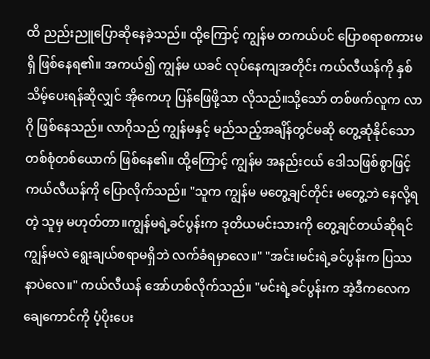ထိ ညည်းညူပြောဆိုနေခဲ့သည်။ ထို့ကြောင့် ကျွန်မ တကယ်ပင် ပြောစရာစကားမရှိ ဖြစ်နေရ၏။ အကယ်၍ ကျွန်မ ယခင် လုပ်နေကျအတိုင်း ကယ်လီယန်ကို နှစ်သိမ့်ပေးရန်ဆိုလျှင် အိုကေဟု ပြန်ဖြေဖို့သာ လိုသည်။သို့သော် တစ်ဖက်လူက လာဂို ဖြစ်နေသည်။ လာဂိုသည် ကျွန်မနှင့် မည်သည့်အချိန်တွင်မဆို တွေ့ဆုံနိုင်သော တစ်စုံတစ်ယောက် ဖြစ်နေ၏။ ထို့ကြောင့် ကျွန်မ အနည်းငယ် ဒေါသဖြစ်စွာဖြင့် ကယ်လီယန်ကို ပြောလိုက်သည်။ "သူက ကျွန်မ မတွေ့ချင်တိုင်း မတွေ့ဘဲ နေလို့ရတဲ့ သူမှ မဟုတ်တာ။ကျွန်မရဲ့ခင်ပွန်းက ဒုတိယမင်းသားကို တွေ့ချင်တယ်ဆိုရင် ကျွန်မလဲ ရွေးချယ်စရာမရှိဘဲ လက်ခံရမှာလေ။" "အင်း၊မင်းရဲ့ခင်ပွန်းက ပြဿနာပဲလေ။" ကယ်လီယန် အော်ဟစ်လိုက်သည်။ "မင်းရဲ့ခင်ပွန်းက အဲ့ဒီကလေကချေကောင်ကို ပံ့ပိုးပေး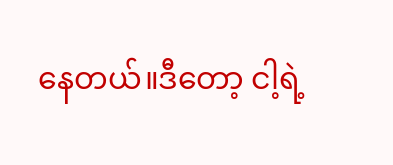နေတယ်။ဒီတော့ ငါ့ရဲ့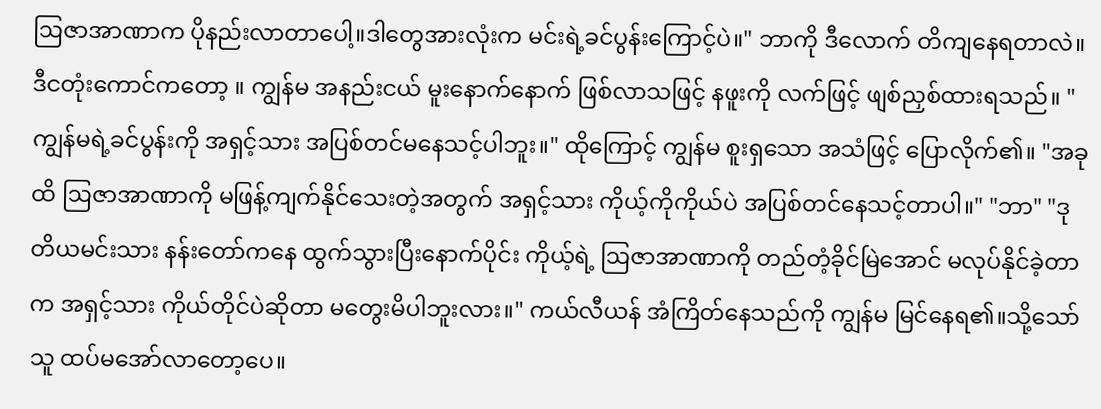ဩဇာအာဏာက ပိုနည်းလာတာပေါ့။ဒါတွေအားလုံးက မင်းရဲ့ခင်ပွန်းကြောင့်ပဲ။" ဘာကို ဒီလောက် တိကျနေရတာလဲ။ဒီငတုံးကောင်ကတော့ ။ ကျွန်မ အနည်းငယ် မူးနောက်နောက် ဖြစ်လာသဖြင့် နဖူးကို လက်ဖြင့် ဖျစ်ညှစ်ထားရသည်။ "ကျွန်မရဲ့ခင်ပွန်းကို အရှင့်သား အပြစ်တင်မနေသင့်ပါဘူး။" ထိုကြောင့် ကျွန်မ စူးရှသော အသံဖြင့် ပြောလိုက်၏။ "အခုထိ ဩဇာအာဏာကို မဖြန့်ကျက်နိုင်သေးတဲ့အတွက် အရှင့်သား ကိုယ့်ကိုကိုယ်ပဲ အပြစ်တင်နေသင့်တာပါ။" "ဘာ" "ဒုတိယမင်းသား နန်းတော်ကနေ ထွက်သွားပြီးနောက်ပိုင်း ကိုယ့်ရဲ့ ဩဇာအာဏာကို တည်တံ့ခိုင်မြဲအောင် မလုပ်နိုင်ခဲ့တာက အရှင့်သား ကိုယ်တိုင်ပဲဆိုတာ မတွေးမိပါဘူးလား။" ကယ်လီယန် အံကြိတ်နေသည်ကို ကျွန်မ မြင်နေရ၏။သို့သော် သူ ထပ်မအော်လာတော့ပေ။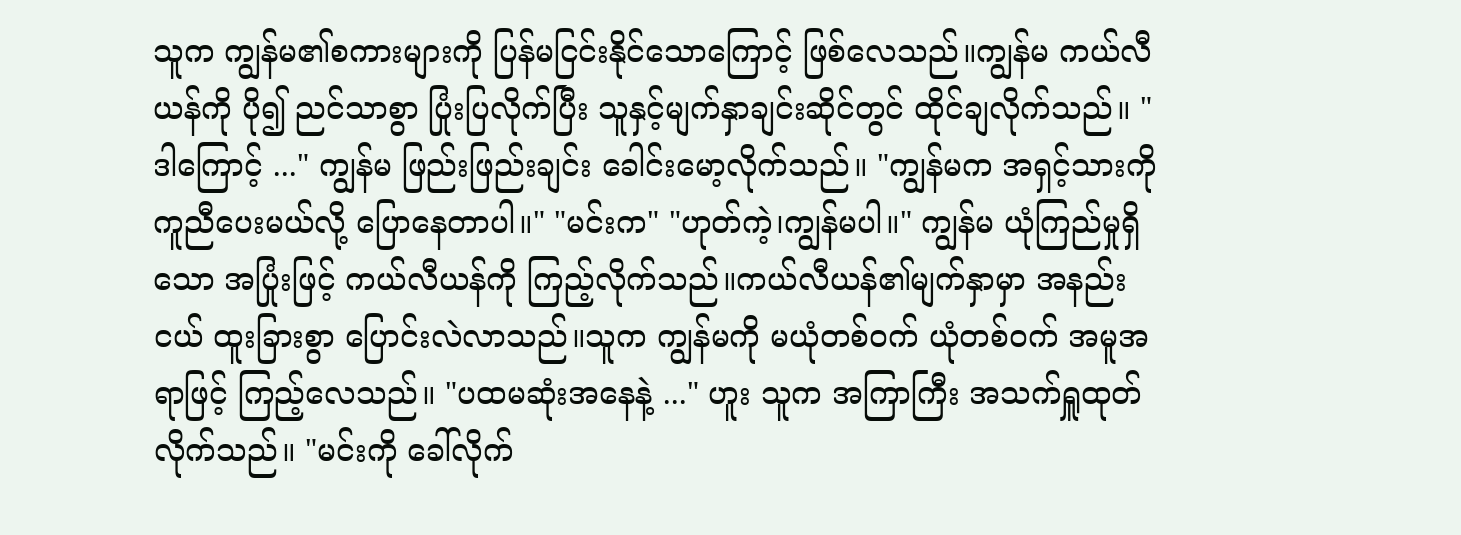သူက ကျွန်မ၏စကားများကို ပြန်မငြင်းနိုင်သောကြောင့် ဖြစ်လေသည်။ကျွန်မ ကယ်လီယန်ကို ပို၍ ညင်သာစွာ ပြုံးပြလိုက်ပြီး သူနှင့်မျက်နှာချင်းဆိုင်တွင် ထိုင်ချလိုက်သည်။ "ဒါကြောင့် ..." ကျွန်မ ဖြည်းဖြည်းချင်း ခေါင်းမော့လိုက်သည်။ "ကျွန်မက အရှင့်သားကို ကူညီပေးမယ်လို့ ပြောနေတာပါ။" "မင်းက" "ဟုတ်ကဲ့၊ကျွန်မပါ။" ကျွန်မ ယုံကြည်မှုရှိသော အပြုံးဖြင့် ကယ်လီယန်ကို ကြည့်လိုက်သည်။ကယ်လီယန်၏မျက်နှာမှာ အနည်းငယ် ထူးခြားစွာ ပြောင်းလဲလာသည်။သူက ကျွန်မကို မယုံတစ်ဝက် ယုံတစ်ဝက် အမူအရာဖြင့် ကြည့်လေသည်။ "ပထမဆုံးအနေနဲ့ ..." ဟူး သူက အကြာကြီး အသက်ရှူထုတ်လိုက်သည်။ "မင်းကို ခေါ်လိုက်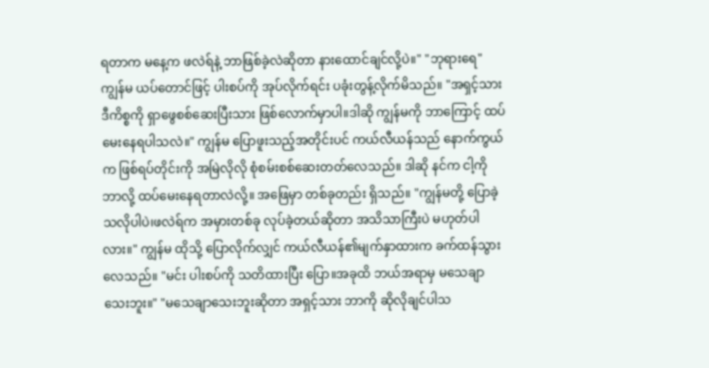ရတာက မနေ့က ဖလဲရ်နဲ့ ဘာဖြစ်ခဲ့လဲဆိုတာ နားထောင်ချင်လို့ပဲ။" "ဘုရားရေ" ကျွန်မ ယပ်တောင်ဖြင့် ပါးစပ်ကို အုပ်လိုက်ရင်း ပခုံးတွန့်လိုက်မိသည်။ "အရှင့်သား ဒီကိစ္စကို ရှာဖွေစစ်ဆေးပြီးသား ဖြစ်လောက်မှာပါ။ဒါဆို ကျွန်မကို ဘာကြောင့် ထပ်မေးနေရပါသလဲ။" ကျွန်မ ပြောဖူးသည့်အတိုင်းပင် ကယ်လီယန်သည် နောက်ကွယ်က ဖြစ်ရပ်တိုင်းကို အမြဲလိုလို စုံစမ်းစစ်ဆေးတတ်လေသည်။ ဒါဆို နင်က ငါ့ကို ဘာလို့ ထပ်မေးနေရတာလဲလို့။ အဖြေမှာ တစ်ခုတည်း ရှိသည်။ "ကျွန်မတို့ ပြောခဲ့သလိုပါပဲ၊ဖလဲရ်က အမှားတစ်ခု လုပ်ခဲ့တယ်ဆိုတာ အသိသာကြီးပဲ မဟုတ်ပါလား။" ကျွန်မ ထိုသို့ ပြောလိုက်လျှင် ကယ်လီယန်၏မျက်နှာထားက ခက်ထန်သွားလေသည်။ "မင်း ပါးစပ်ကို သတိထားပြီး ပြော။အခုထိ ဘယ်အရာမှ မသေချာသေးဘူး။" "မသေချာသေးဘူးဆိုတာ အရှင့်သား ဘာကို ဆိုလိုချင်ပါသ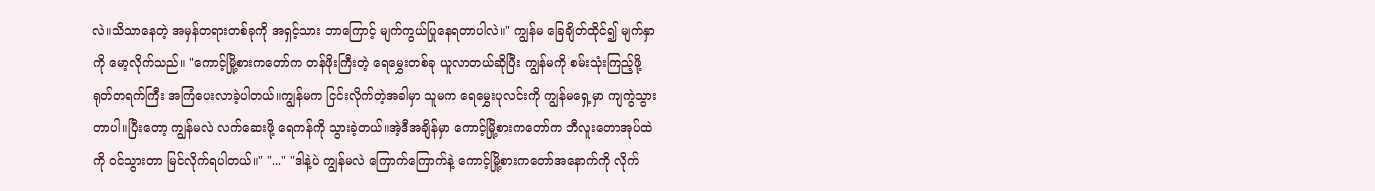လဲ။သိသာနေတဲ့ အမှန်တရားတစ်ခုကို အရှင့်သား ဘာကြောင့် မျက်ကွယ်ပြုနေရတာပါလဲ။" ကျွန်မ ခြေချိတ်ထိုင်၍ မျက်နှာကို မော့လိုက်သည်။ "ကောင့်မြို့စားကတော်က တန်ဖိုးကြီးတဲ့ ရေမွှေးတစ်ခု ယူလာတယ်ဆိုပြီး ကျွန်မကို စမ်းသုံးကြည့်ဖို့ ရုတ်တရက်ကြီး အကြံပေးလာခဲ့ပါတယ်။ကျွန်မက ငြင်းလိုက်တဲ့အခါမှာ သူမက ရေမွှေးပုလင်းကို ကျွန်မရှေ့မှာ ကျကွဲသွားတာပါ။ပြီးတော့ ကျွန်မလဲ လက်ဆေးဖို့ ရေကန်ကို သွားခဲ့တယ်။အဲ့ဒီအချိန်မှာ ကောင့်မြို့စားကတော်က ဘီလူးတောအုပ်ထဲကို ဝင်သွားတာ မြင်လိုက်ရပါတယ်။" "..." "ဒါနဲ့ပဲ ကျွန်မလဲ ကြောက်ကြောက်နဲ့ ကောင့်မြို့စားကတော်အနောက်ကို လိုက်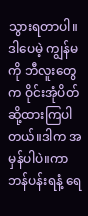သွားရတာပါ။ဒါပေမဲ့ ကျွန်မကို ဘီလူးတွေက ဝိုင်းအုံပိတ်ဆို့ထားကြပါတယ်။ဒါက အမှန်ပါပဲ။ကာဘန်ပန်းရနံ့ ရေ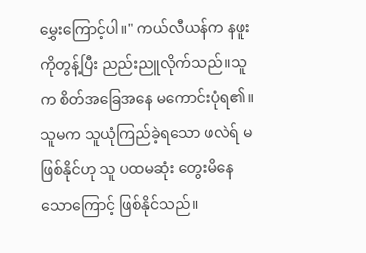မွှေးကြောင့်ပါ။" ကယ်လီယန်က နဖူးကိုတွန့်ပြီး ညည်းညူလိုက်သည်။သူက စိတ်အခြေအနေ မကောင်းပုံရ၏။ သူမက သူယုံကြည်ခဲ့ရသော ဖလဲရ် မဖြစ်နိုင်ဟု သူ ပထမဆုံး တွေးမိနေသောကြောင့် ဖြစ်နိုင်သည်။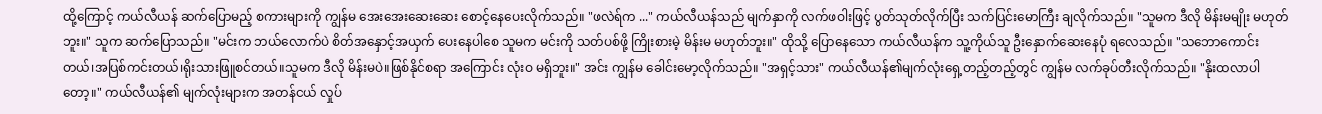ထို့ကြောင့် ကယ်လီယန် ဆက်ပြောမည့် စကားများကို ကျွန်မ အေးအေးဆေးဆေး စောင့်နေပေးလိုက်သည်။ "ဖလဲရ်က ..." ကယ်လီယန်သည် မျက်နှာကို လက်ဖဝါးဖြင့် ပွတ်သုတ်လိုက်ပြီး သက်ပြင်းမောကြီး ချလိုက်သည်။ "သူမက ဒီလို မိန်းမမျိုး မဟုတ်ဘူး။" သူက ဆက်ပြောသည်။ "မင်းက ဘယ်လောက်ပဲ စိတ်အနှောင့်အယှက် ပေးနေပါစေ သူမက မင်းကို သတ်ပစ်ဖို့ ကြိုးစားမဲ့ မိန်းမ မဟုတ်ဘူး။" ထိုသို့ ပြောနေသော ကယ်လီယန်က သူ့ကိုယ်သူ ဦးနှောက်ဆေးနေပုံ ရလေသည်။ "သဘောကောင်းတယ်၊အပြစ်ကင်းတယ်၊ရိုးသားဖြူစင်တယ်။သူမက ဒီလို မိန်းမပဲ။ဖြစ်နိုင်စရာ အကြောင်း လုံးဝ မရှိဘူး။" အင်း ကျွန်မ ခေါင်းမော့လိုက်သည်။ "အရှင့်သား" ကယ်လီယန်၏မျက်လုံးရှေ့တည့်တည့်တွင် ကျွန်မ လက်ခုပ်တီးလိုက်သည်။ "နိုးထလာပါတော့။" ကယ်လီယန်၏ မျက်လုံးများက အတန်ငယ် လှုပ်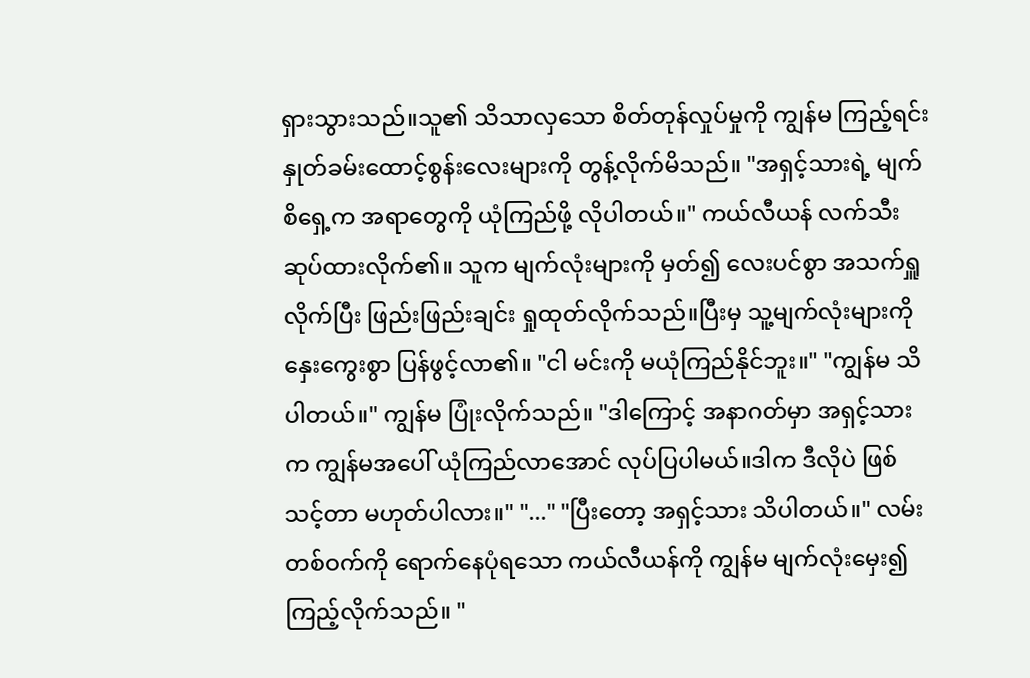ရှားသွားသည်။သူ၏ သိသာလှသော စိတ်တုန်လှုပ်မှုကို ကျွန်မ ကြည့်ရင်း နှုတ်ခမ်းထောင့်စွန်းလေးများကို တွန့်လိုက်မိသည်။ "အရှင့်သားရဲ့ မျက်စိရှေ့က အရာတွေကို ယုံကြည်ဖို့ လိုပါတယ်။" ကယ်လီယန် လက်သီးဆုပ်ထားလိုက်၏။ သူက မျက်လုံးများကို မှတ်၍ လေးပင်စွာ အသက်ရှူလိုက်ပြီး ဖြည်းဖြည်းချင်း ရှုထုတ်လိုက်သည်။ပြီးမှ သူ့မျက်လုံးများကို နှေးကွေးစွာ ပြန်ဖွင့်လာ၏။ "ငါ မင်းကို မယုံကြည်နိုင်ဘူး။" "ကျွန်မ သိပါတယ်။" ကျွန်မ ပြုံးလိုက်သည်။ "ဒါကြောင့် အနာဂတ်မှာ အရှင့်သားက ကျွန်မအပေါ် ယုံကြည်လာအောင် လုပ်ပြပါမယ်။ဒါက ဒီလိုပဲ ဖြစ်သင့်တာ မဟုတ်ပါလား။" "..." "ပြီးတော့ အရှင့်သား သိပါတယ်။" လမ်းတစ်ဝက်ကို ရောက်နေပုံရသော ကယ်လီယန်ကို ကျွန်မ မျက်လုံးမှေး၍ ကြည့်လိုက်သည်။ "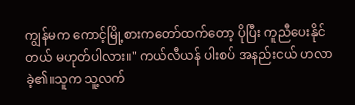ကျွန်မက ကောင့်မြို့စားကတော်ထက်တော့ ပိုပြီး ကူညီပေးနိုင်တယ် မဟုတ်ပါလား။" ကယ်လီယန် ပါးစပ် အနည်းငယ် ဟလာခဲ့၏။သူက သူ့လက်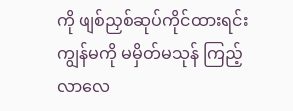ကို ဖျစ်ညှစ်ဆုပ်ကိုင်ထားရင်း ကျွန်မကို မမှိတ်မသုန် ကြည့်လာလေ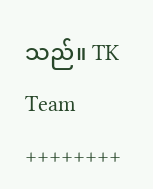သည်။ TK Team ++++++++